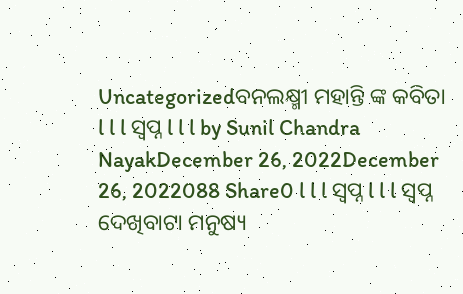Uncategorizedବନଲକ୍ଷ୍ମୀ ମହାନ୍ତି ଙ୍କ କବିତା l l l ସ୍ବପ୍ନ l l l by Sunil Chandra NayakDecember 26, 2022December 26, 2022088 Share0 l l l ସ୍ବପ୍ନ l l l ସ୍ବପ୍ନ ଦେଖିବାଟା ମନୁଷ୍ୟ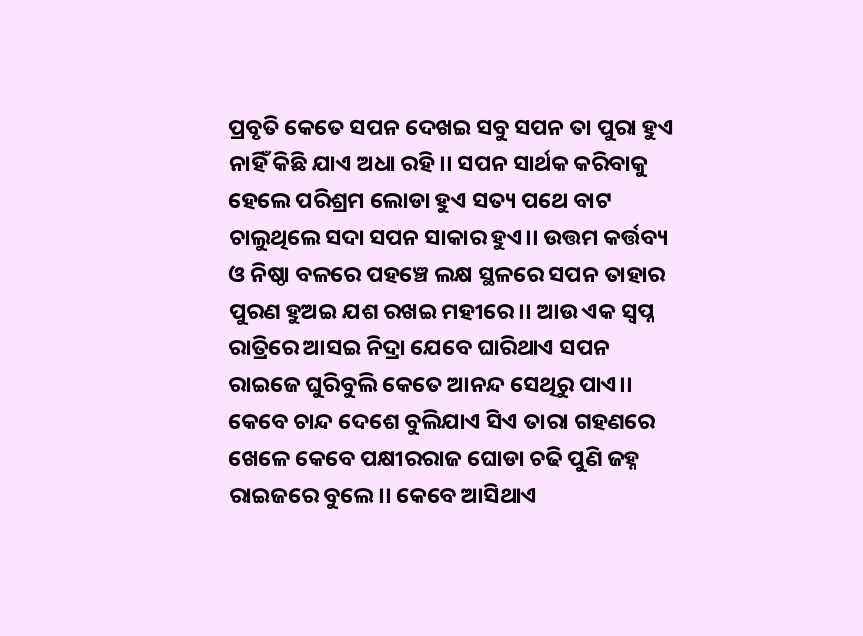ପ୍ରବୃତି କେତେ ସପନ ଦେଖଇ ସବୁ ସପନ ତା ପୁରା ହୁଏ ନାହିଁ କିଛି ଯାଏ ଅଧା ରହି।। ସପନ ସାର୍ଥକ କରିବାକୁ ହେଲେ ପରିଶ୍ରମ ଲୋଡା ହୁଏ ସତ୍ୟ ପଥେ ବାଟ ଚାଲୁଥିଲେ ସଦା ସପନ ସାକାର ହୁଏ।। ଉତ୍ତମ କର୍ତ୍ତବ୍ୟ ଓ ନିଷ୍ଠା ବଳରେ ପହଞ୍ଚେ ଲକ୍ଷ ସ୍ଥଳରେ ସପନ ତାହାର ପୁରଣ ହୁଅଇ ଯଶ ରଖଇ ମହୀରେ।। ଆଉ ଏକ ସ୍ବପ୍ନ ରାତ୍ରିରେ ଆସଇ ନିଦ୍ରା ଯେବେ ଘାରିଥାଏ ସପନ ରାଇଜେ ଘୁରିବୁଲି କେତେ ଆନନ୍ଦ ସେଥିରୁ ପାଏ।। କେବେ ଚାନ୍ଦ ଦେଶେ ବୁଲିଯାଏ ସିଏ ତାରା ଗହଣରେ ଖେଳେ କେବେ ପକ୍ଷୀରରାଜ ଘୋଡା ଚଢି ପୁଣି ଜହ୍ନ ରାଇଜରେ ବୁଲେ।। କେବେ ଆସିଥାଏ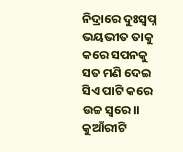ନିଦ୍ରାରେ ଦୁଃସ୍ବପ୍ନ ଭୟଭୀତ ତାକୁ କରେ ସପନକୁ ସତ ମଣି ଦେଇ ସିଏ ପାଟି କରେ ଉଚ୍ଚ ସ୍ୱରେ।। କୁଆଁରୀଟି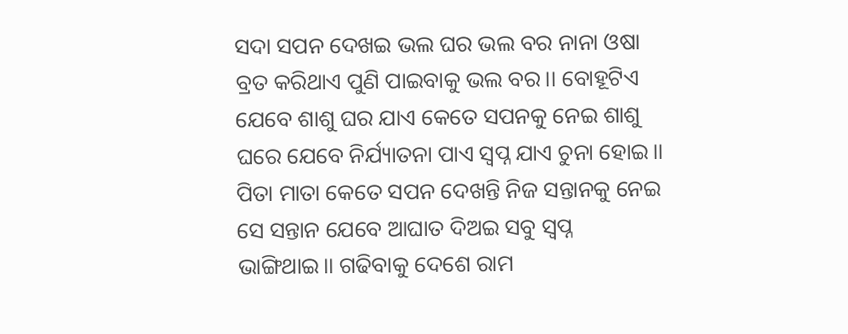ସଦା ସପନ ଦେଖଇ ଭଲ ଘର ଭଲ ବର ନାନା ଓଷା ବ୍ରତ କରିଥାଏ ପୁଣି ପାଇବାକୁ ଭଲ ବର।। ବୋହୂଟିଏ ଯେବେ ଶାଶୁ ଘର ଯାଏ କେତେ ସପନକୁ ନେଇ ଶାଶୁ ଘରେ ଯେବେ ନିର୍ଯ୍ୟାତନା ପାଏ ସ୍ବପ୍ନ ଯାଏ ଚୁନା ହୋଇ।। ପିତା ମାତା କେତେ ସପନ ଦେଖନ୍ତି ନିଜ ସନ୍ତାନକୁ ନେଇ ସେ ସନ୍ତାନ ଯେବେ ଆଘାତ ଦିଅଇ ସବୁ ସ୍ବପ୍ନ ଭାଙ୍ଗିଥାଇ।। ଗଢିବାକୁ ଦେଶେ ରାମ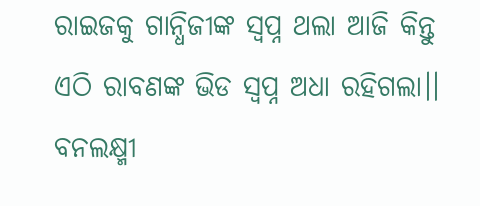ରାଇଜକୁ ଗାନ୍ଧିଜୀଙ୍କ ସ୍ବପ୍ନ ଥଲା ଆଜି କିନ୍ତୁ ଏଠି ରାବଣଙ୍କ ଭିଡ ସ୍ବପ୍ନ ଅଧା ରହିଗଲା।। ବନଲକ୍ଷ୍ମୀ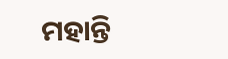ମହାନ୍ତି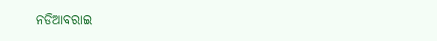ନଡିଆବରାଇ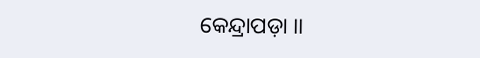କେନ୍ଦ୍ରାପଡ଼ା ।।